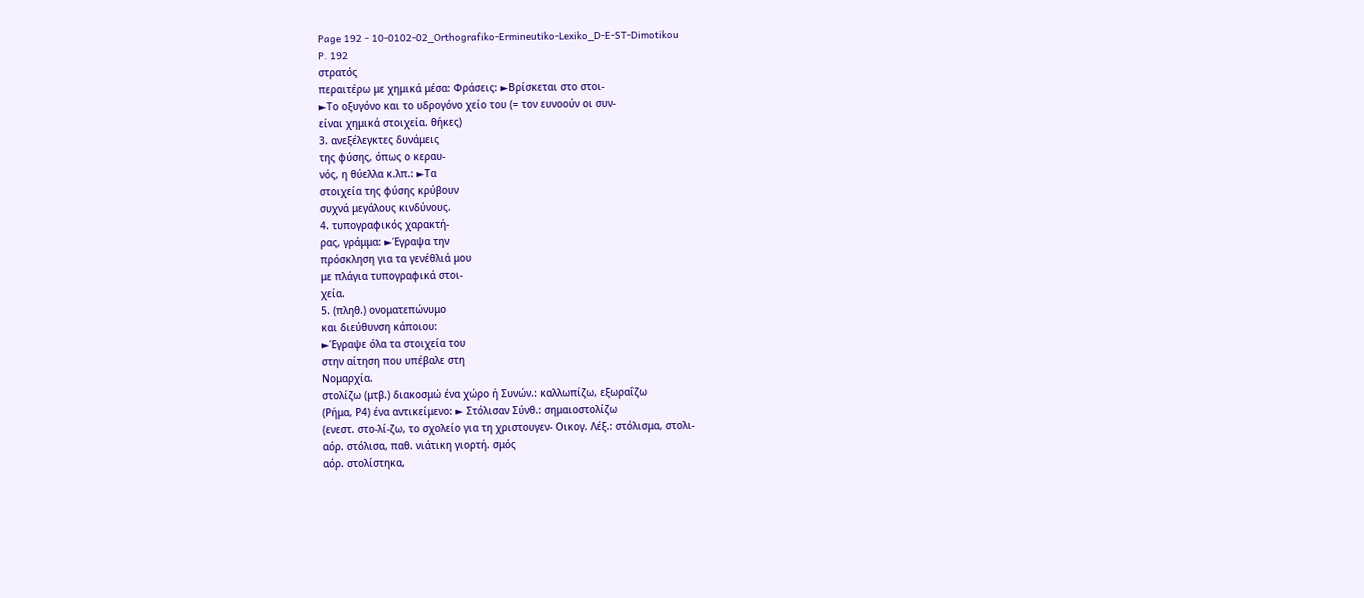Page 192 - 10-0102-02_Orthografiko-Ermineutiko-Lexiko_D-E-ST-Dimotikou
P. 192
στρατός
περαιτέρω με χημικά μέσα: Φράσεις: ►Βρίσκεται στο στοι-
►Το οξυγόνο και το υδρογόνο χείο του (= τον ευνοούν οι συν-
είναι χημικά στοιχεία. θήκες)
3. ανεξέλεγκτες δυνάμεις
της φύσης, όπως ο κεραυ-
νός, η θύελλα κ.λπ.: ►Τα
στοιχεία της φύσης κρύβουν
συχνά μεγάλους κινδύνους.
4. τυπογραφικός χαρακτή-
ρας, γράμμα: ►Έγραψα την
πρόσκληση για τα γενέθλιά μου
με πλάγια τυπογραφικά στοι-
χεία.
5. (πληθ.) ονοματεπώνυμο
και διεύθυνση κάποιου:
►Έγραψε όλα τα στοιχεία του
στην αίτηση που υπέβαλε στη
Νομαρχία.
στολίζω (μτβ.) διακοσμώ ένα χώρο ή Συνών.: καλλωπίζω, εξωραΐζω
(Ρήμα, Ρ4) ένα αντικείμενο: ► Στόλισαν Σύνθ.: σημαιοστολίζω
(ενεστ. στο-λί-ζω, το σχολείο για τη χριστουγεν- Οικογ. Λέξ.: στόλισμα, στολι-
αόρ. στόλισα, παθ. νιάτικη γιορτή. σμός
αόρ. στολίστηκα,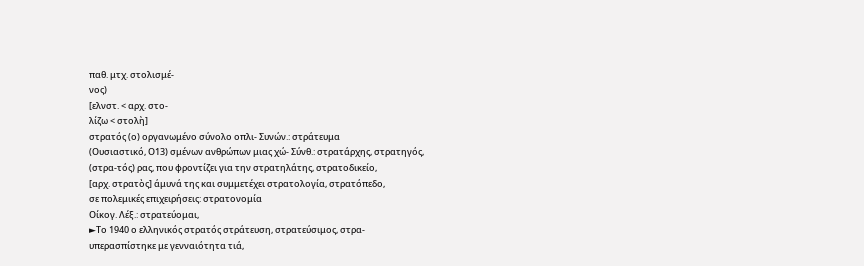παθ. μτχ. στολισμέ-
νος)
[ελνστ. < αρχ. στο-
λίζω < στολὴ]
στρατός (ο) οργανωμένο σύνολο οπλι- Συνών.: στράτευμα
(Ουσιαστικό, Ο13) σμένων ανθρώπων μιας χώ- Σύνθ.: στρατάρχης, στρατηγός,
(στρα-τός) ρας, που φροντίζει για την στρατηλάτης, στρατοδικείο,
[αρχ. στρατὸς] άμυνά της και συμμετέχει στρατολογία, στρατόπεδο,
σε πολεμικές επιχειρήσεις: στρατονομία
Οίκογ. Λέξ.: στρατεύομαι,
►Το 1940 ο ελληνικός στρατός στράτευση, στρατεύσιμος, στρα-
υπερασπίστηκε με γενναιότητα τιά,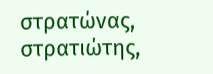στρατώνας, στρατιώτης,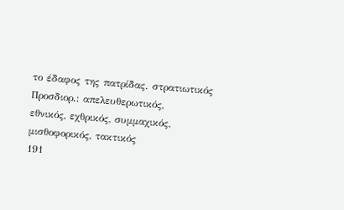το έδαφος της πατρίδας. στρατιωτικός
Προσδιορ.: απελευθερωτικός,
εθνικός, εχθρικός, συμμαχικός,
μισθοφορικός, τακτικός
191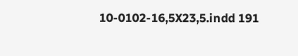10-0102-16,5X23,5.indd 191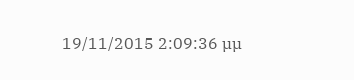19/11/2015 2:09:36 µµ